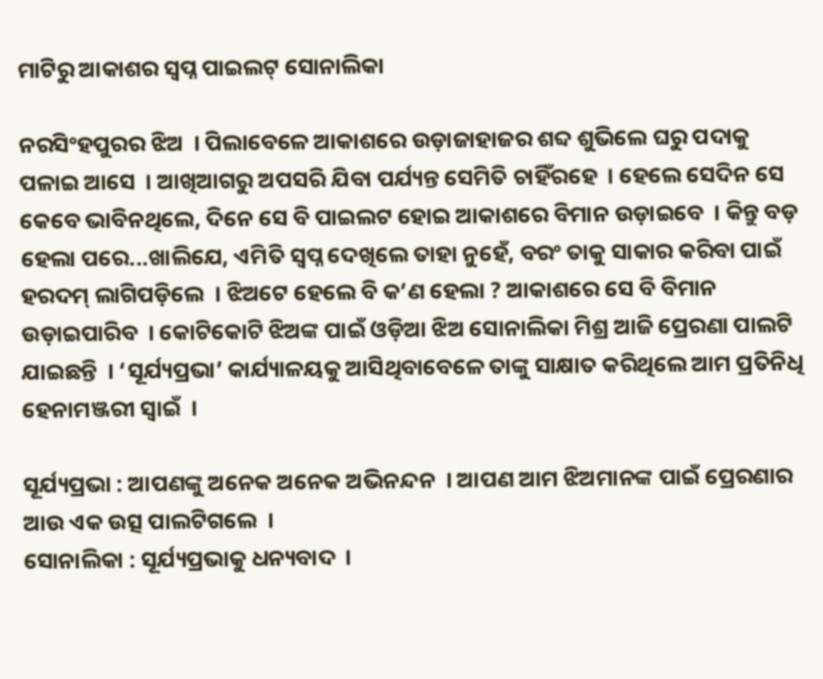ମାଟିରୁ ଆକାଶର ସ୍ୱପ୍ନ ପାଇଲଟ୍ ସୋନାଲିକା

ନରସିଂହପୁରର ଝିଅ  । ପିଲାବେଳେ ଆକାଶରେ ଉଡ଼ାଜାହାଜର ଶବ୍ଦ ଶୁଭିଲେ ଘରୁ ପଦାକୁ ପଳାଇ ଆସେ  । ଆଖିଆଗରୁ ଅପସରି ଯିବା ପର୍ଯ୍ୟନ୍ତ ସେମିତି ଚାହିଁରହେ  । ହେଲେ ସେଦିନ ସେ କେବେ ଭାବିନଥିଲେ, ଦିନେ ସେ ବି ପାଇଲଟ ହୋଇ ଆକାଶରେ ବିମାନ ଉଡ଼ାଇବେ  । କିନ୍ତୁ ବଡ଼ ହେଲା ପରେ...ଖାଲିଯେ, ଏମିତି ସ୍ୱପ୍ନ ଦେଖିଲେ ତାହା ନୁହେଁ, ବରଂ ତାକୁ ସାକାର କରିବା ପାଇଁ ହରଦମ୍ ଲାଗିପଡ଼ିଲେ  । ଝିଅଟେ ହେଲେ ବି କ’ଣ ହେଲା ? ଆକାଶରେ ସେ ବି ବିମାନ ଉଡ଼ାଇପାରିବ  । କୋଟିକୋଟି ଝିଅଙ୍କ ପାଇଁ ଓଡ଼ିଆ ଝିଅ ସୋନାଲିକା ମିଶ୍ର ଆଜି ପ୍ରେରଣା ପାଲଟି ଯାଇଛନ୍ତି  । ‘ସୂର୍ଯ୍ୟପ୍ରଭା’ କାର୍ଯ୍ୟାଳୟକୁ ଆସିଥିବାବେଳେ ତାଙ୍କୁ ସାକ୍ଷାତ କରିଥିଲେ ଆମ ପ୍ରତିନିଧି ହେନାମଞ୍ଜରୀ ସ୍ୱାଇଁ  ।

ସୂର୍ଯ୍ୟପ୍ରଭା : ଆପଣଙ୍କୁ ଅନେକ ଅନେକ ଅଭିନନ୍ଦନ  । ଆପଣ ଆମ ଝିଅମାନଙ୍କ ପାଇଁ ପ୍ରେରଣାର ଆଉ ଏକ ଉତ୍ସ ପାଲଟିଗଲେ  ।
ସୋନାଲିକା : ସୂର୍ଯ୍ୟପ୍ରଭାକୁ ଧନ୍ୟବାଦ  ।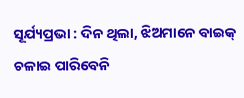ସୂର୍ଯ୍ୟପ୍ରଭା : ଦିନ ଥିଲା, ଝିଅମାନେ ବାଇକ୍ ଚଳାଇ ପାରିବେନି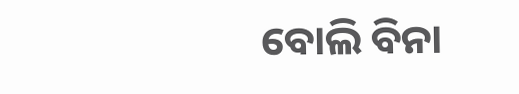ବୋଲି ବିନା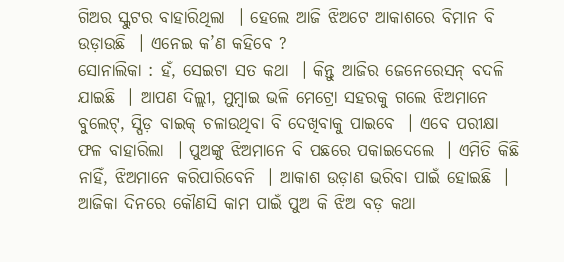ଗିଅର ସ୍କୁଟର ବାହାରିଥିଲା  । ହେଲେ ଆଜି ଝିଅଟେ ଆକାଶରେ ବିମାନ ବି ଉଡ଼ାଉଛି  । ଏନେଇ କ’ଣ କହିବେ ?
ସୋନାଲିକା : ହଁ, ସେଇଟା ସତ କଥା  । କିନ୍ତୁ ଆଜିର ଜେନେରେସନ୍ ବଦଳି ଯାଇଛି  । ଆପଣ ଦିଲ୍ଲୀ, ମୁମ୍ବାଇ ଭଳି ମେଟ୍ରୋ ସହରକୁ ଗଲେ ଝିଅମାନେ ବୁଲେଟ୍, ସ୍ପିଡ଼ ବାଇକ୍ ଚଳାଉଥିବା ବି ଦେଖିବାକୁ ପାଇବେ  । ଏବେ ପରୀକ୍ଷା ଫଳ ବାହାରିଲା  । ପୁଅଙ୍କୁ ଝିଅମାନେ ବି ପଛରେ ପକାଇଦେଲେ  । ଏମିତି କିଛି ନାହିଁ, ଝିଅମାନେ କରିପାରିବେନି  । ଆକାଶ ଉଡ଼ାଣ ଭରିବା ପାଇଁ ହୋଇଛି  । ଆଜିକା ଦିନରେ କୌଣସି କାମ ପାଇଁ ପୁଅ କି ଝିଅ ବଡ଼ କଥା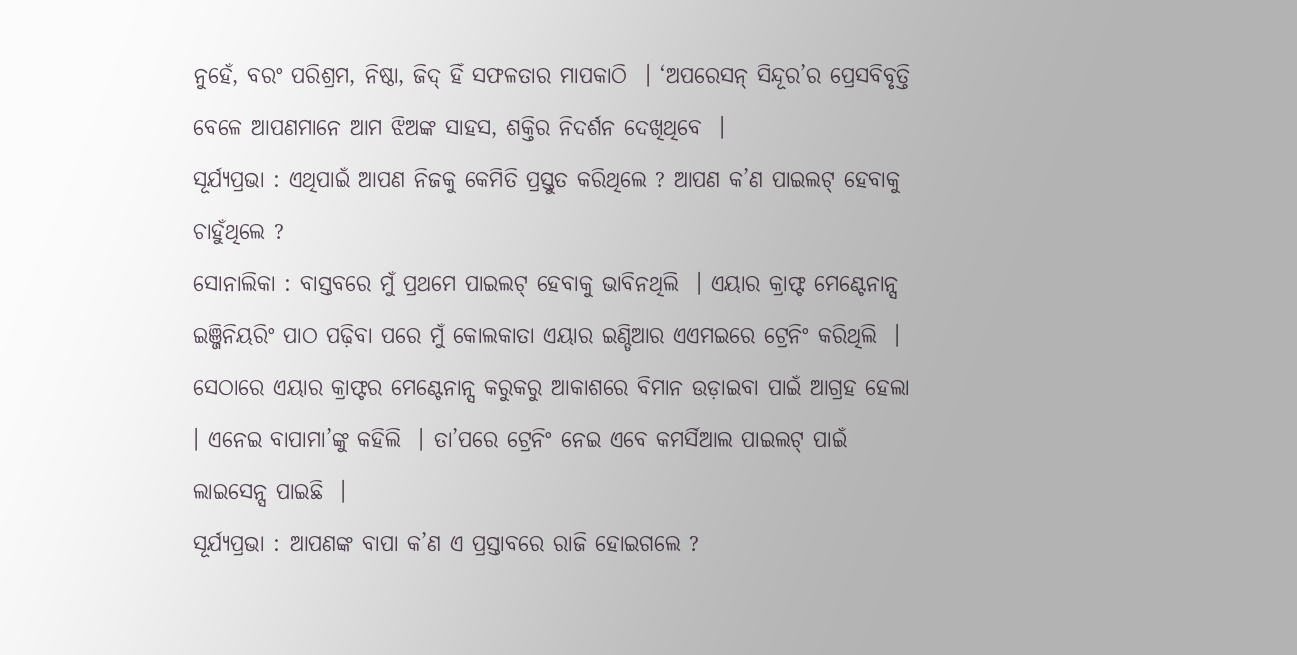ନୁହେଁ, ବରଂ ପରିଶ୍ରମ, ନିଷ୍ଠା, ଜିଦ୍ ହିଁ ସଫଳତାର ମାପକାଠି  । ‘ଅପରେସନ୍ ସିନ୍ଦୂର’ର ପ୍ରେସବିବୃତ୍ତି ବେଳେ ଆପଣମାନେ ଆମ ଝିଅଙ୍କ ସାହସ, ଶକ୍ତିର ନିଦର୍ଶନ ଦେଖିଥିବେ  ।
ସୂର୍ଯ୍ୟପ୍ରଭା : ଏଥିପାଇଁ ଆପଣ ନିଜକୁ କେମିତି ପ୍ରସ୍ତୁତ କରିଥିଲେ ? ଆପଣ କ’ଣ ପାଇଲଟ୍ ହେବାକୁ ଚାହୁଁଥିଲେ ?
ସୋନାଲିକା : ବାସ୍ତବରେ ମୁଁ ପ୍ରଥମେ ପାଇଲଟ୍ ହେବାକୁ ଭାବିନଥିଲି  । ଏୟାର କ୍ରାଫ୍ଟ ମେଣ୍ଟେନାନ୍ସ ଇଞ୍ଜିନିୟରିଂ ପାଠ ପଢ଼ିବା ପରେ ମୁଁ କୋଲକାତା ଏୟାର ଇଣ୍ଡିଆର ଏଏମଇରେ ଟ୍ରେନିଂ କରିଥିଲି  । ସେଠାରେ ଏୟାର କ୍ରାଫ୍ଟର ମେଣ୍ଟେନାନ୍ସ କରୁକରୁ ଆକାଶରେ ବିମାନ ଉଡ଼ାଇବା ପାଇଁ ଆଗ୍ରହ ହେଲା  । ଏନେଇ ବାପାମା’ଙ୍କୁ କହିଲି  । ତା’ପରେ ଟ୍ରେନିଂ ନେଇ ଏବେ କମର୍ସିଆଲ ପାଇଲଟ୍ ପାଇଁ ଲାଇସେନ୍ସ ପାଇଛି  ।
ସୂର୍ଯ୍ୟପ୍ରଭା : ଆପଣଙ୍କ ବାପା କ’ଣ ଏ ପ୍ରସ୍ତାବରେ ରାଜି ହୋଇଗଲେ ?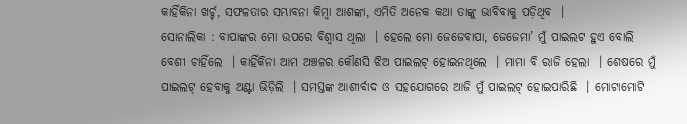କାହିଁକିନା ଖର୍ଚ୍ଚ, ସଫଳତାର ସମ୍ଭାବନା କିମ୍ବା ଆଶଙ୍କା, ଏମିତି ଅନେକ କଥା ତାଙ୍କୁ ଭାବିବାକୁ ପଡ଼ିଥିବ  ।
ସୋନାଲିକା : ବାପାଙ୍କର ମୋ ଉପରେ ବିଶ୍ୱାସ ଥିଲା  । ହେଲେ ମୋ ଜେଜେବାପା, ଜେଜେମା’ ମୁଁ ପାଇଲଟ ହୁଏ ବୋଲି ବେଶୀ ଚାହିଁଲେ  । କାହିଁକିନା ଆମ ଅଞ୍ଚଳର କୌଣସି ଝିଅ ପାଇଲଟ୍ ହୋଇନଥିଲେ  । ମାମା ବି ରାଜି ହେଲା  । ଶେଷରେ ମୁଁ ପାଇଲଟ୍ ହେବାକୁ ଅଣ୍ଟା ଭିଡ଼ିଲି  । ସମସ୍ତଙ୍କ ଆଶୀର୍ବାଦ ଓ ସହଯୋଗରେ ଆଜି ମୁଁ ପାଇଲଟ୍ ହୋଇପାରିଛି  । ମୋଟାମୋଟି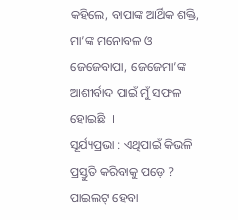କହିଲେ, ବାପାଙ୍କ ଆର୍ଥିକ ଶକ୍ତି, ମା’ଙ୍କ ମନୋବଳ ଓ ଜେଜେବାପା, ଜେଜେମା’ଙ୍କ ଆଶୀର୍ବାଦ ପାଇଁ ମୁଁ ସଫଳ ହୋଇଛି  ।
ସୂର୍ଯ୍ୟପ୍ରଭା : ଏଥିପାଇଁ କିଭଳି ପ୍ରସ୍ତୁତି କରିବାକୁ ପଡ଼େ ? ପାଇଲଟ୍ ହେବା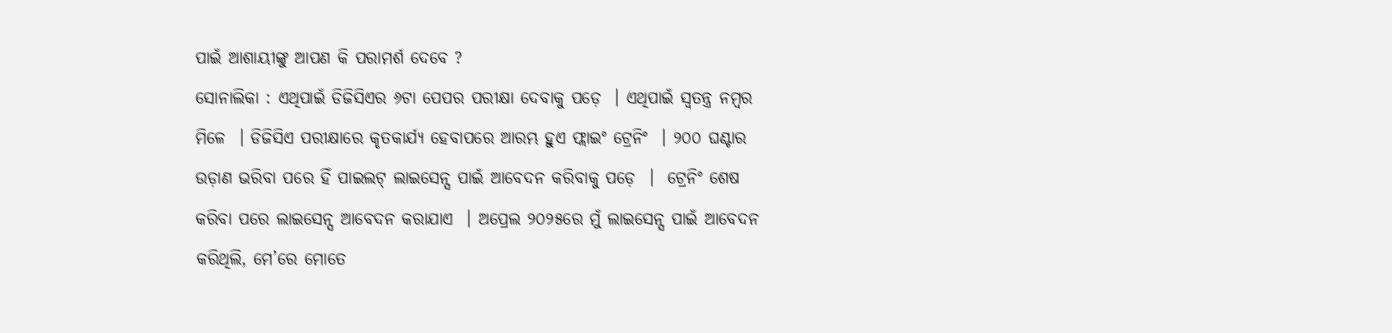ପାଇଁ ଆଶାୟୀଙ୍କୁ ଆପଣ କି ପରାମର୍ଶ ଦେବେ ?
ସୋନାଲିକା : ଏଥିପାଇଁ ଡିଜିସିଏର ୬ଟା ପେପର ପରୀକ୍ଷା ଦେବାକୁ ପଡ଼େ  । ଏଥିପାଇଁ ସ୍ୱତନ୍ତ୍ର ନମ୍ବର ମିଳେ  । ଡିଜିସିଏ ପରୀକ୍ଷାରେ କୃତକାର୍ଯ୍ୟ ହେବାପରେ ଆରମ୍ଭ ହୁଏ ଫ୍ଲାଇଂ ଟ୍ରେନିଂ  । ୨୦୦ ଘଣ୍ଟାର ଉଡ଼ାଣ ଭରିବା ପରେ ହିଁ ପାଇଲଟ୍ ଲାଇସେନ୍ସ ପାଇଁ ଆବେଦନ କରିବାକୁ ପଡ଼େ  ।  ଟ୍ରେନିଂ ଶେଷ କରିବା ପରେ ଲାଇସେନ୍ସ ଆବେଦନ କରାଯାଏ  । ଅପ୍ରେଲ ୨୦୨୫ରେ ମୁଁ ଲାଇସେନ୍ସ ପାଇଁ ଆବେଦନ କରିଥିଲି, ମେ’ରେ ମୋତେ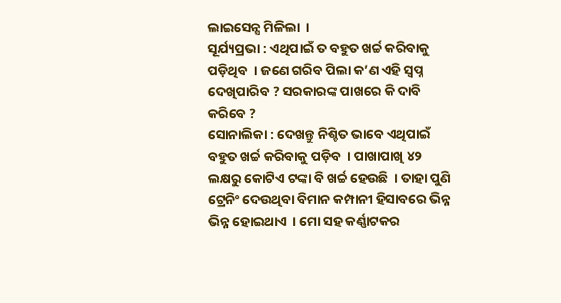ଲାଇସେନ୍ସ ମିଳିଲା  ।
ସୂର୍ଯ୍ୟପ୍ରଭା : ଏଥିପାଇଁ ତ ବହୁତ ଖର୍ଚ୍ଚ କରିବାକୁ ପଡ଼ିଥିବ  । ଜଣେ ଗରିବ ପିଲା କ’ଣ ଏହି ସ୍ୱପ୍ନ ଦେଖିପାରିବ ? ସରକାରଙ୍କ ପାଖରେ କି ଦାବି କରିବେ ?
ସୋନାଲିକା : ଦେଖନ୍ତୁ ନିଶ୍ଚିତ ଭାବେ ଏଥିପାଇଁ ବହୁତ ଖର୍ଚ୍ଚ କରିବାକୁ ପଡ଼ିବ  । ପାଖାପାଖି ୪୨ ଲକ୍ଷରୁ କୋଟିଏ ଟଙ୍କା ବି ଖର୍ଚ୍ଚ ହେଉଛି  । ତାହା ପୁଣି ଟ୍ରେନିଂ ଦେଉଥିବା ବିମାନ କମ୍ପାନୀ ହିସାବରେ ଭିନ୍ନ ଭିନ୍ନ ହୋଇଥାଏ  । ମୋ ସହ କର୍ଣ୍ଣାଟକର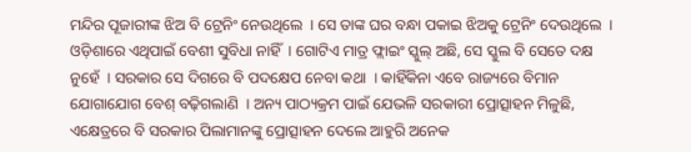ମନ୍ଦିର ପୂଜାରୀଙ୍କ ଝିଅ ବି ଟ୍ରେନିଂ ନେଉଥିଲେ  । ସେ ତାଙ୍କ ଘର ବନ୍ଧା ପକାଇ ଝିଅକୁ ଟ୍ରେନିଂ ଦେଉଥିଲେ  । ଓଡ଼ିଶାରେ ଏଥିପାଇଁ ବେଶୀ ସୁବିଧା ନାହିଁ  । ଗୋଟିଏ ମାତ୍ର ଫ୍ଲାଇଂ ସ୍କୁଲ୍ ଅଛି, ସେ ସ୍କୁଲ ବି ସେତେ ଦକ୍ଷ ନୁହେଁ  । ସରକାର ସେ ଦିଗରେ ବି ପଦକ୍ଷେପ ନେବା କଥା  । କାହିଁକିନା ଏବେ ରାଜ୍ୟରେ ବିମାନ ଯୋଗାଯୋଗ ବେଶ୍ ବଢ଼ିଗଲାଣି  । ଅନ୍ୟ ପାଠ୍ୟକ୍ରମ ପାଇଁ ଯେଭଳି ସରକାରୀ ପ୍ରୋତ୍ସାହନ ମିଳୁଛି, ଏକ୍ଷେତ୍ରରେ ବି ସରକାର ପିଲାମାନଙ୍କୁ ପ୍ରୋତ୍ସାହନ ଦେଲେ ଆହୁରି ଅନେକ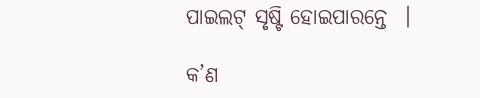ପାଇଲଟ୍ ସୃଷ୍ଟି ହୋଇପାରନ୍ତେ  ।

କ’ଣ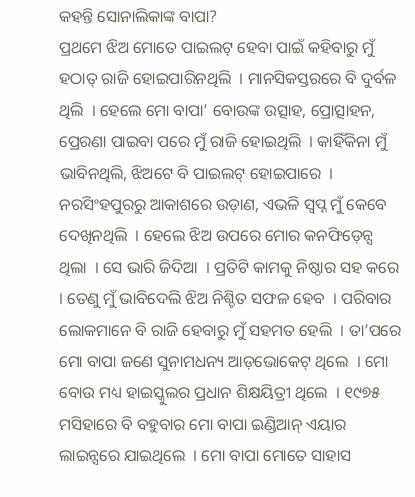କହନ୍ତି ସୋନାଲିକାଙ୍କ ବାପା?
ପ୍ରଥମେ ଝିଅ ମୋତେ ପାଇଲଟ୍ ହେବା ପାଇଁ କହିବାରୁ ମୁଁ ହଠାତ୍ ରାଜି ହୋଇପାରିନଥିଲି  । ମାନସିକସ୍ତରରେ ବି ଦୁର୍ବଳ ଥିଲି  । ହେଲେ ମୋ ବାପା’ ବୋଉଙ୍କ ଉତ୍ସାହ, ପ୍ରୋତ୍ସାହନ, ପ୍ରେରଣା ପାଇବା ପରେ ମୁଁ ରାଜି ହୋଇଥିଲି  । କାହିଁକିନା ମୁଁ ଭାବିନଥିଲି, ଝିଅଟେ ବି ପାଇଲଟ୍ ହୋଇପାରେ  । ନରସିଂହପୁରରୁ ଆକାଶରେ ଉଡ଼ାଣ, ଏଭଳି ସ୍ୱପ୍ନ ମୁଁ କେବେ ଦେଖିନଥିଲି  । ହେଲେ ଝିଅ ଉପରେ ମୋର କନଫିଡ଼େନ୍ସ ଥିଲା  । ସେ ଭାରି ଜିଦିଆ  । ପ୍ରତିଟି କାମକୁ ନିଷ୍ଠାର ସହ କରେ  । ତେଣୁ ମୁଁ ଭାବିଦେଲି ଝିଅ ନିଶ୍ଚିତ ସଫଳ ହେବ  । ପରିବାର ଲୋକମାନେ ବି ରାଜି ହେବାରୁ ମୁଁ ସହମତ ହେଲି  । ତା’ପରେ ମୋ ବାପା ଜଣେ ସୁନାମଧନ୍ୟ ଆଡ଼ଭୋକେଟ୍ ଥିଲେ  । ମୋ ବୋଉ ମଧ୍ୟ ହାଇସ୍କୁଲର ପ୍ରଧାନ ଶିକ୍ଷୟିତ୍ରୀ ଥିଲେ  । ୧୯୭୫ ମସିହାରେ ବି ବହୁବାର ମୋ ବାପା ଇଣ୍ଡିଆନ୍ ଏୟାର ଲାଇନ୍ସରେ ଯାଇଥିଲେ  । ମୋ ବାପା ମୋତେ ସାହାସ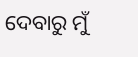ଦେବାରୁ ମୁଁ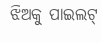ଝିଅକୁ ପାଇଲଟ୍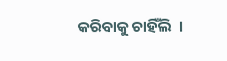କରିବାକୁ ଚାହିଁଲି  ।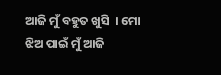ଆଜି ମୁଁ ବହୁତ ଖୁସି  । ମୋ ଝିଅ ପାଇଁ ମୁଁ ଆଜି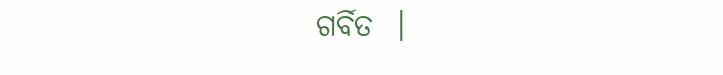ଗର୍ବିତ  ।